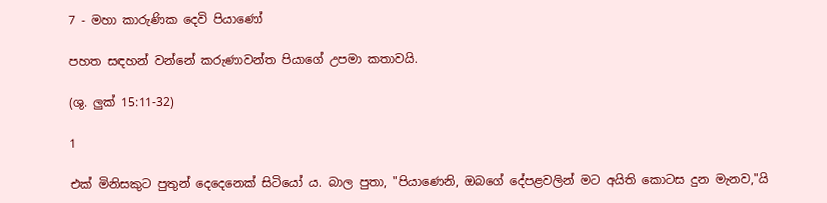7 - මහා කාරුණික දෙවි පියාණෝ

පහත සඳහන් වන්නේ කරුණාවන්ත පියාගේ උපමා කතාවයි.

(ශු. ලුක් 15:11-32)

1

එක් මිනිසකුට පුතුන් දෙදෙනෙක් සිටියෝ ය. බාල පුතා, "පියාණෙනි, ඔබගේ දේපළවලින් මට අයිති කොටස දුන මැනව,"යි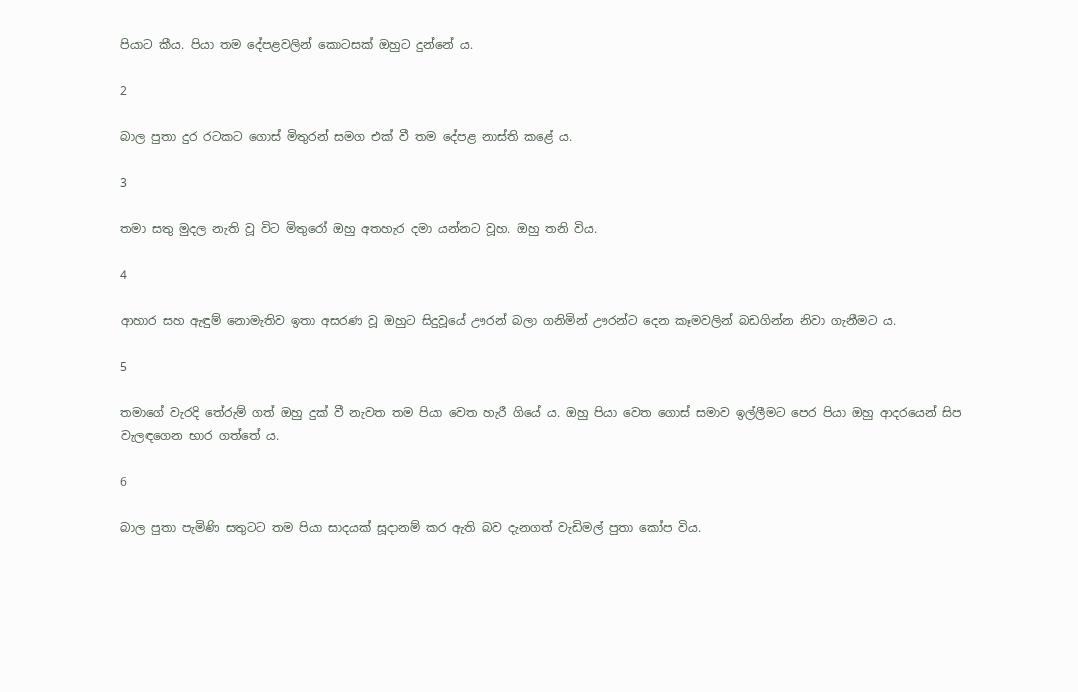පියාට කීය. පියා තම දේපළවලින් කොටසක් ඔහුට දුන්නේ ය.

2

බාල පුතා දුර රටකට ගොස් මිතුරන් සමග එක් වී තම දේපළ නාස්ති කළේ ය.

3

තමා සතු මුදල නැති වූ විට මිතුරෝ ඔහු අතහැර දමා යන්නට වූහ. ඔහු තනි විය.

4

ආහාර සහ ඇඳුම් නොමැතිව ඉතා අසරණ වූ ඔහුට සිදුවූයේ ඌරන් බලා ගනිමින් ඌරන්ට දෙන කෑමවලින් බඩගින්න නිවා ගැනීමට ය.

5

තමාගේ වැරදි තේරුම් ගත් ඔහු දුක් වී නැවත තම පියා වෙත හැරී ගියේ ය. ඔහු පියා වෙත ගොස් සමාව ඉල්ලීමට පෙර පියා ඔහු ආදරයෙන් සිප වැලඳගෙන භාර ගත්තේ ය.

6

බාල පුතා පැමිණි සතුටට තම පියා සාදයක් සූදානම් කර ඇති බව දැනගත් වැඩිමල් පුතා කෝප විය.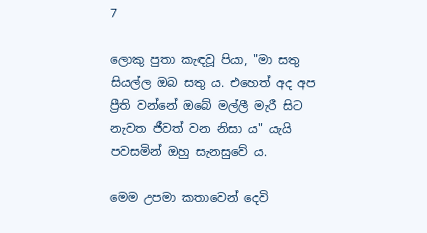7

ලොකු පුතා කැඳවූ පියා, "මා සතු සියල්ල ඔබ සතු ය. එහෙත් අද අප ප්‍රීති වන්නේ ඔබේ මල්ලී මැරී සිට නැවත ජීවත් වන නිසා ය" යැයි පවසමින් ඔහු සැනසුවේ ය.

මෙම උපමා කතාවෙන් දෙවි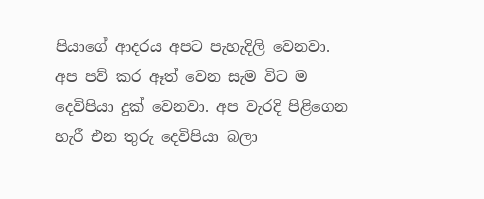පියාගේ ආදරය අපට පැහැදිලි වෙනවා. අප පව් කර ඈත් වෙන සැම විට ම දෙවිපියා දුක් වෙනවා. අප වැරදි පිළිගෙන හැරී එන තුරු දෙවිපියා බලා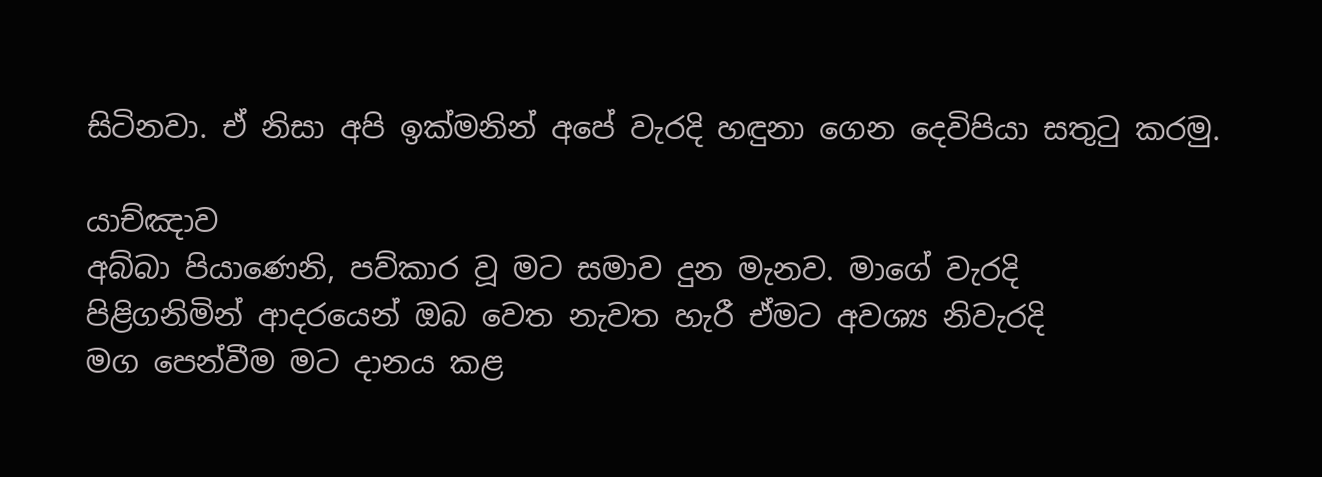සිටිනවා. ඒ නිසා අපි ඉක්මනින් අපේ වැරදි හඳුනා ගෙන දෙවිපියා සතුටු කරමු.

යාච්ඤාව
අබ්බා පියාණෙනි, පව්කාර වූ මට සමාව දුන මැනව. මාගේ වැරදි
පිළිගනිමින් ආදරයෙන් ඔබ වෙත නැවත හැරී ඒමට අවශ්‍ය නිවැරදි
මග පෙන්වීම මට දානය කළ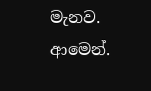මැනව.
ආමෙන්.